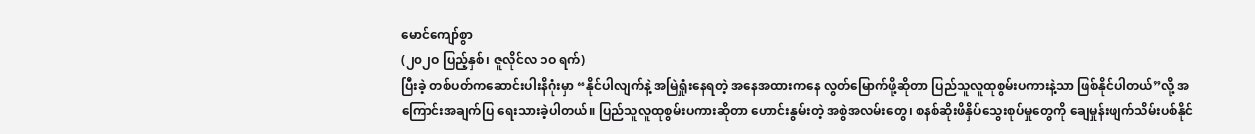မောင်ကျော်စွာ
(၂၀၂ဝ ပြည့်နှစ်၊ ဇူလိုင်လ ၁ဝ ရက်)
ပြီးခဲ့ တစ်ပတ်ကဆောင်းပါးနိဂုံးမှာ “နိုင်ပါလျက်နဲ့ အမြဲရှုံးနေရတဲ့ အနေအထားကနေ လွတ်မြောက်ဖို့ဆိုတာ ပြည်သူလူထုစွမ်းပကားနဲ့သာ ဖြစ်နိုင်ပါတယ်”လို့ အကြောင်းအချက်ပြ ရေးသားခဲ့ပါတယ်။ ပြည်သူလူထုစွမ်းပကားဆိုတာ ဟောင်းနွမ်းတဲ့ အစွဲအလမ်းတွေ၊ စနစ်ဆိုးဖိနှိပ်သွေးစုပ်မှုတွေကို ချေမှုန်းဖျက်သိမ်းပစ်နိုင်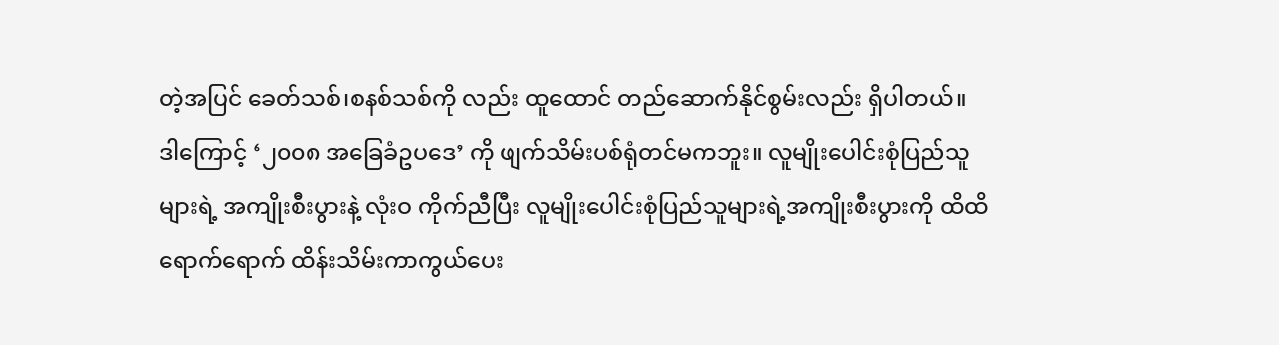တဲ့အပြင် ခေတ်သစ်၊စနစ်သစ်ကို လည်း ထူထောင် တည်ဆောက်နိုင်စွမ်းလည်း ရှိပါတယ်။
ဒါကြောင့် ‘၂၀၀၈ အခြေခံဥပဒေ’ ကို ဖျက်သိမ်းပစ်ရုံတင်မကဘူး။ လူမျိုးပေါင်းစုံပြည်သူများရဲ့ အကျိုးစီးပွားနဲ့ လုံးဝ ကိုက်ညီပြီး လူမျိုးပေါင်းစုံပြည်သူများရဲ့အကျိုးစီးပွားကို ထိထိ ရောက်ရောက် ထိန်းသိမ်းကာကွယ်ပေး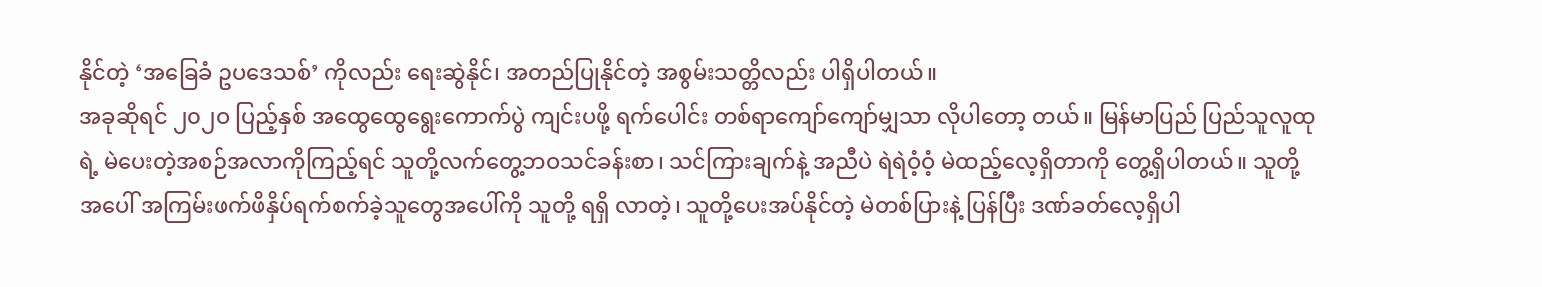နိုင်တဲ့ ‘အခြေခံ ဥပဒေသစ်’ ကိုလည်း ရေးဆွဲနိုင်၊ အတည်ပြုနိုင်တဲ့ အစွမ်းသတ္တိလည်း ပါရှိပါတယ်။
အခုဆိုရင် ၂၀၂ဝ ပြည့်နှစ် အထွေထွေရွေးကောက်ပွဲ ကျင်းပဖို့ ရက်ပေါင်း တစ်ရာကျော်ကျော်မျှသာ လိုပါတော့ တယ်။ မြန်မာပြည် ပြည်သူလူထုရဲ့ မဲပေးတဲ့အစဉ်အလာကိုကြည့်ရင် သူတို့လက်တွေ့ဘဝသင်ခန်းစာ၊ သင်ကြားချက်နဲ့ အညီပဲ ရဲရဲဝံ့ဝံ့ မဲထည့်လေ့ရှိတာကို တွေ့ရှိပါတယ်။ သူတို့အပေါ် အကြမ်းဖက်ဖိနှိပ်ရက်စက်ခဲ့သူတွေအပေါ်ကို သူတို့ ရရှိ လာတဲ့၊ သူတို့ပေးအပ်နိုင်တဲ့ မဲတစ်ပြားနဲ့ ပြန်ပြီး ဒဏ်ခတ်လေ့ရှိပါ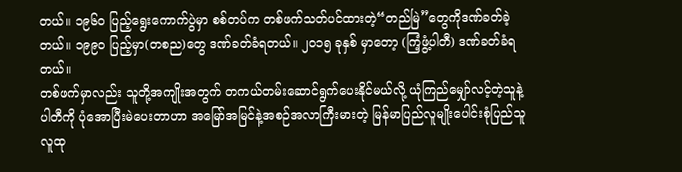တယ်။ ၁၉၆ဝ ပြည့်ရွေးကောက်ပွဲမှာ စစ်တပ်က တစ်ဖက်သတ်ပင်ထားတဲ့“တည်မြဲ”တွေကိုဒဏ်ခတ်ခဲ့တယ်။ ၁၉၉ဝ ပြည့်မှာ(တစည)တွေ ဒဏ်ခတ်ခံရတယ်။ ၂၀၁၅ ခုနှစ် မှာတော့ (ကြံ့ဖွံ့ပါတီ) ဒဏ်ခတ်ခံရတယ်။
တစ်ဖက်မှာလည်း သူတို့အကျိုးအတွက် တကယ်တမ်းဆောင်ရွက်ပေးနိုင်မယ်လို့ ယုံကြည်မျှော်လင့်တဲ့သူနဲ့ ပါတီကို ပုံအောပြီးမဲပေးတာဟာ အမြော်အမြင်နဲ့အစဉ်အလာကြီးမားတဲ့ မြန်မာပြည်လူမျိုးပေါင်းစုံပြည်သူလူထု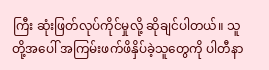ကြီး ဆုံးဖြတ်လုပ်ကိုင်မှုလို့ ဆိုချင်ပါတယ်။ သူတို့အပေါ် အကြမ်းဖက်ဖိနှိပ်ခဲ့သူတွေကို ပါတီနာ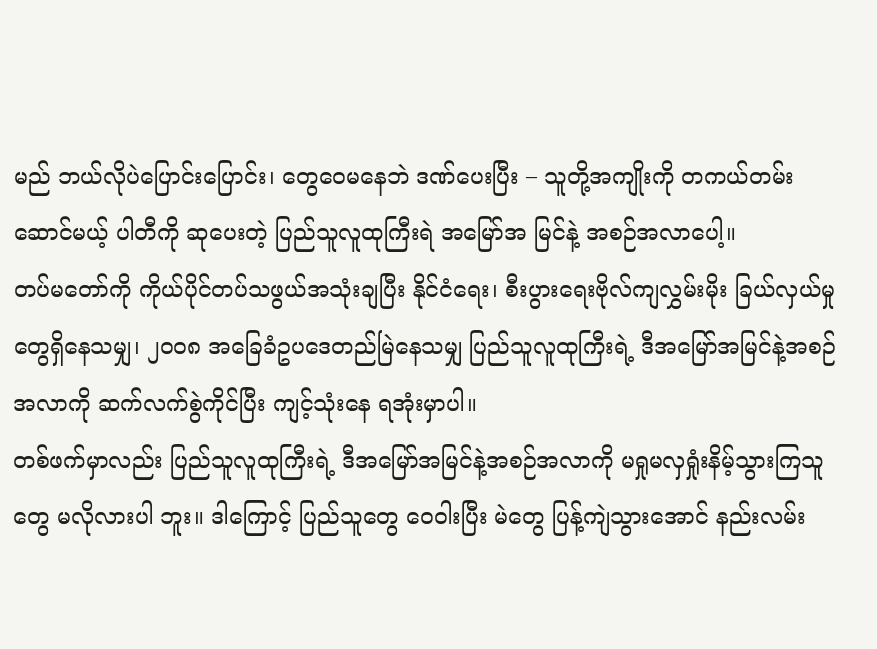မည် ဘယ်လိုပဲပြောင်းပြောင်း၊ တွေဝေမနေဘဲ ဒဏ်ပေးပြီး – သူတို့အကျိုးကို တကယ်တမ်းဆောင်မယ့် ပါတီကို ဆုပေးတဲ့ ပြည်သူလူထုကြီးရဲ အမြော်အ မြင်နဲ့ အစဉ်အလာပေါ့။
တပ်မတော်ကို ကိုယ်ပိုင်တပ်သဖွယ်အသုံးချပြီး နိုင်ငံရေး၊ စီးပွားရေးဗိုလ်ကျလွှမ်းမိုး ခြယ်လှယ်မှုတွေရှိနေသမျှ၊ ၂၀၀၈ အခြေခံဥပဒေတည်မြဲနေသမျှ ပြည်သူလူထုကြီးရဲ့ ဒီအမြော်အမြင်နဲ့အစဉ်အလာကို ဆက်လက်စွဲကိုင်ပြီး ကျင့်သုံးနေ ရအုံးမှာပါ။
တစ်ဖက်မှာလည်း ပြည်သူလူထုကြီးရဲ့ ဒီအမြော်အမြင်နဲ့အစဉ်အလာကို မရှုမလှရှုံးနိမ့်သွားကြသူတွေ မလိုလားပါ ဘူး။ ဒါကြောင့် ပြည်သူတွေ ဝေဝါးပြီး မဲတွေ ပြန့်ကျဲသွားအောင် နည်းလမ်း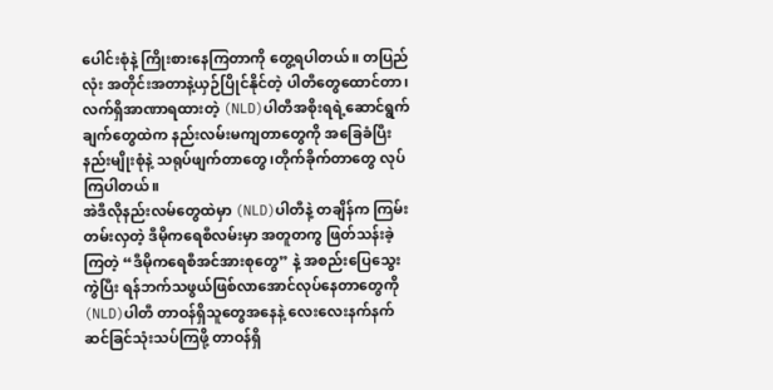ပေါင်းစုံနဲ့ ကြိုးစားနေကြတာကို တွေ့ရပါတယ်။ တပြည်လုံး အတိုင်းအတာနဲ့ယှဉ်ပြိုင်နိုင်တဲ့ ပါတီတွေထောင်တာ၊ လက်ရှိအာဏာရထားတဲ့ (NLD)ပါတီအစိုးရရဲ့ဆောင်ရွက် ချက်တွေထဲက နည်းလမ်းမကျတာတွေကို အခြေခံပြီး နည်းမျိုးစုံနဲ့ သရုပ်ဖျက်တာတွေ၊တိုက်ခိုက်တာတွေ လုပ်ကြပါတယ်။
အဲဒီလိုနည်းလမ်တွေထဲမှာ (NLD)ပါတီနဲ့ တချိန်က ကြမ်းတမ်းလှတဲ့ ဒီမိုကရေစီလမ်းမှာ အတူတကွ ဖြတ်သန်းခဲ့ ကြတဲ့ “ဒီမိုကရေစီအင်အားစုတွေ” နဲ့ အစည်းပြေသွေးကွဲပြီး ရန်ဘက်သဖွယ်ဖြစ်လာအောင်လုပ်နေတာတွေကို (NLD)ပါတီ တာဝန်ရှိသူတွေအနေနဲ့ လေးလေးနက်နက် ဆင်ခြင်သုံးသပ်ကြဖို့ တာဝန်ရှိ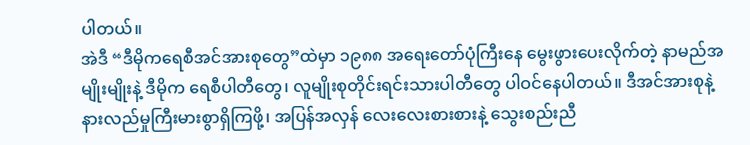ပါတယ်။
အဲဒီ “ဒီမိုကရေစီအင်အားစုတွေ”ထဲမှာ ၁၉၈၈ အရေးတော်ပုံကြီးနေ မွေးဖွားပေးလိုက်တဲ့ နာမည်အမျိုးမျိုးနဲ့ ဒီမိုက ရေစီပါတီတွေ၊ လူမျိုးစုတိုင်းရင်းသားပါတီတွေ ပါဝင်နေပါတယ်။ ဒီအင်အားစုနဲ့ နားလည်မှုကြီးမားစွာရှိကြဖို့၊ အပြန်အလှန် လေးလေးစားစားနဲ့ သွေးစည်းညီ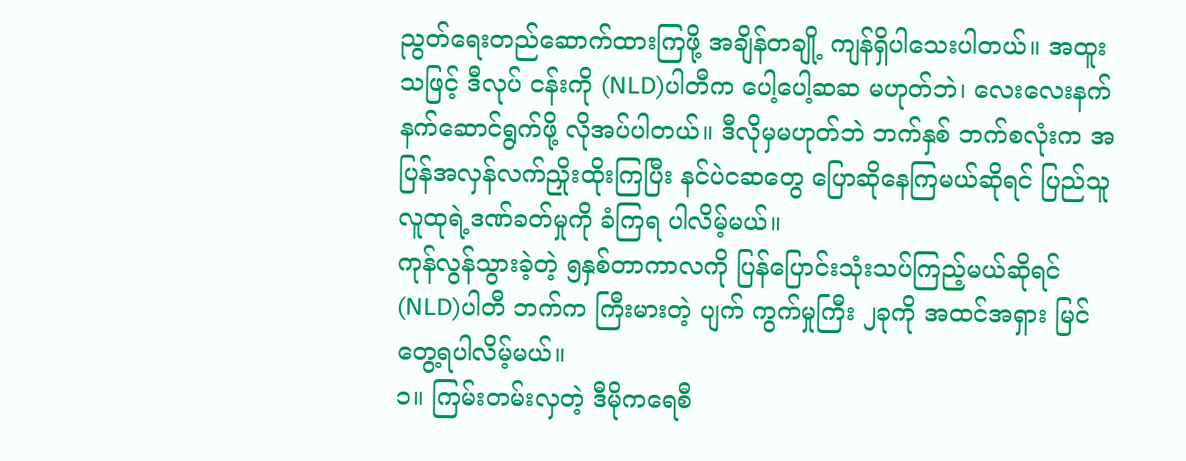ညွတ်ရေးတည်ဆောက်ထားကြဖို့ အချိန်တချို့ ကျန်ရှိပါသေးပါတယ်။ အထူးသဖြင့် ဒီလုပ် ငန်းကို (NLD)ပါတီက ပေါ့ပေါ့ဆဆ မဟုတ်ဘဲ၊ လေးလေးနက်နက်ဆောင်ရွက်ဖို့ လိုအပ်ပါတယ်။ ဒီလိုမှမဟုတ်ဘဲ ဘက်နှစ် ဘက်စလုံးက အပြန်အလှန်လက်ညှိုးထိုးကြပြီး နင်ပဲငဆတွေ ပြောဆိုနေကြမယ်ဆိုရင် ပြည်သူလူထုရဲ့ဒဏ်ခတ်မှုကို ခံကြရ ပါလိမ့်မယ်။
ကုန်လွန်သွားခဲ့တဲ့ ၅နှစ်တာကာလကို ပြန်ပြောင်းသုံးသပ်ကြည့်မယ်ဆိုရင် (NLD)ပါတီ ဘက်က ကြီးမားတဲ့ ပျက် ကွက်မှုကြီး ၂ခုကို အထင်အရှား မြင်တွေ့ရပါလိမ့်မယ်။
၁။ ကြမ်းတမ်းလှတဲ့ ဒီမိုကရေစီ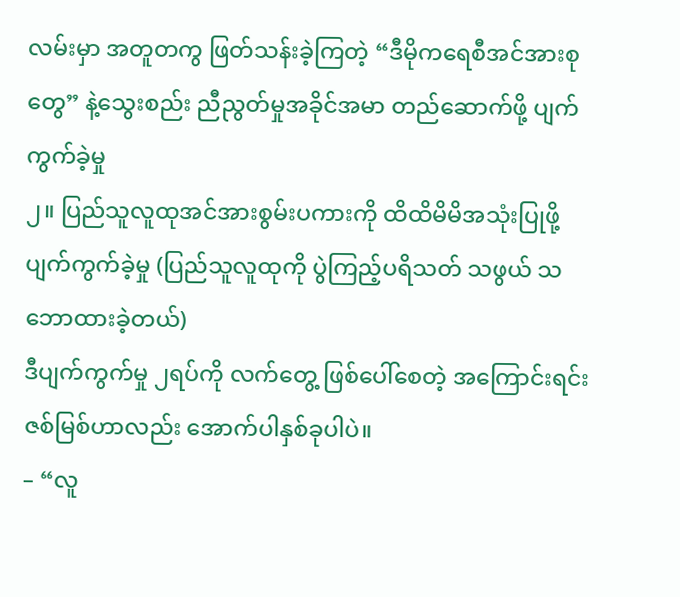လမ်းမှာ အတူတကွ ဖြတ်သန်းခဲ့ကြတဲ့ “ဒီမိုကရေစီအင်အားစုတွေ” နဲ့သွေးစည်း ညီညွတ်မှုအခိုင်အမာ တည်ဆောက်ဖို့ ပျက်ကွက်ခဲ့မှု
၂။ ပြည်သူလူထုအင်အားစွမ်းပကားကို ထိထိမိမိအသုံးပြုဖို့ ပျက်ကွက်ခဲ့မှု (ပြည်သူလူထုကို ပွဲကြည့်ပရိသတ် သဖွယ် သဘောထားခဲ့တယ်)
ဒီပျက်ကွက်မှု ၂ရပ်ကို လက်တွေ့ ဖြစ်ပေါ်စေတဲ့ အကြောင်းရင်းဇစ်မြစ်ဟာလည်း အောက်ပါနှစ်ခုပါပဲ။
– “လူ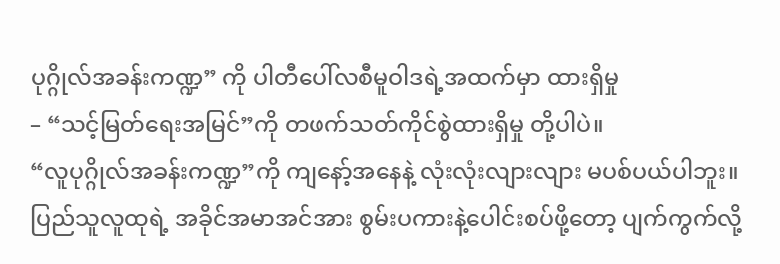ပုဂ္ဂိုလ်အခန်းကဏ္ဍ” ကို ပါတီပေါ်လစီမူဝါဒရဲ့အထက်မှာ ထားရှိမှု
– “သင့်မြတ်ရေးအမြင်”ကို တဖက်သတ်ကိုင်စွဲထားရှိမှု တို့ပါပဲ။
“လူပုဂ္ဂိုလ်အခန်းကဏ္ဍ”ကို ကျနော့်အနေနဲ့ လုံးလုံးလျားလျား မပစ်ပယ်ပါဘူး။ ပြည်သူလူထုရဲ့ အခိုင်အမာအင်အား စွမ်းပကားနဲ့ပေါင်းစပ်ဖို့တော့ ပျက်ကွက်လို့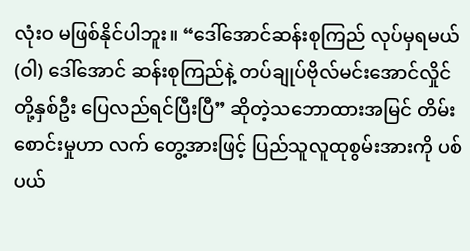လုံးဝ မဖြစ်နိုင်ပါဘူး။ “ဒေါ်အောင်ဆန်းစုကြည် လုပ်မှရမယ် (ဝါ) ဒေါ်အောင် ဆန်းစုကြည်နဲ့ တပ်ချုပ်ဗိုလ်မင်းအောင်လှိုင်တို့နှစ်ဦး ပြေလည်ရင်ပြီးပြီ” ဆိုတဲ့သဘောထားအမြင် တိမ်းစောင်းမှုဟာ လက် တွေ့အားဖြင့် ပြည်သူလူထုစွမ်းအားကို ပစ်ပယ်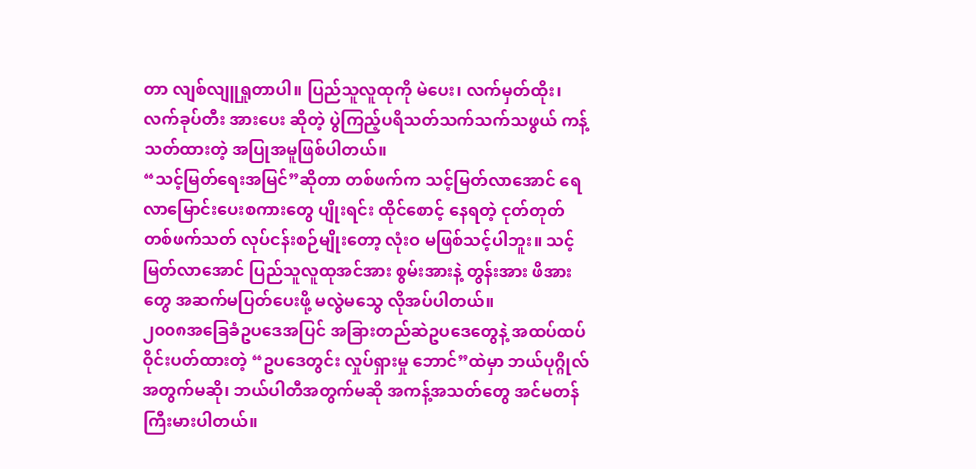တာ လျစ်လျူရှုတာပါ။ ပြည်သူလူထုကို မဲပေး၊ လက်မှတ်ထိုး၊ လက်ခုပ်တီး အားပေး ဆိုတဲ့ ပွဲကြည့်ပရိသတ်သက်သက်သဖွယ် ကန့်သတ်ထားတဲ့ အပြုအမူဖြစ်ပါတယ်။
“သင့်မြတ်ရေးအမြင်”ဆိုတာ တစ်ဖက်က သင့်မြတ်လာအောင် ရေလာမြောင်းပေးစကားတွေ ပျိုးရင်း ထိုင်စောင့် နေရတဲ့ ငုတ်တုတ်တစ်ဖက်သတ် လုပ်ငန်းစဉ်မျိုးတော့ လုံးဝ မဖြစ်သင့်ပါဘူး။ သင့်မြတ်လာအောင် ပြည်သူလူထုအင်အား စွမ်းအားနဲ့ တွန်းအား ဖိအားတွေ အဆက်မပြတ်ပေးဖို့ မလွဲမသွေ လိုအပ်ပါတယ်။
၂၀၀၈အခြေခံဥပဒေအပြင် အခြားတည်ဆဲဥပဒေတွေနဲ့ အထပ်ထပ် ဝိုင်းပတ်ထားတဲ့ “ဥပဒေတွင်း လှုပ်ရှားမှု ဘောင်”ထဲမှာ ဘယ်ပုဂ္ဂိုလ်အတွက်မဆို၊ ဘယ်ပါတီအတွက်မဆို အကန့်အသတ်တွေ အင်မတန် ကြီးမားပါတယ်။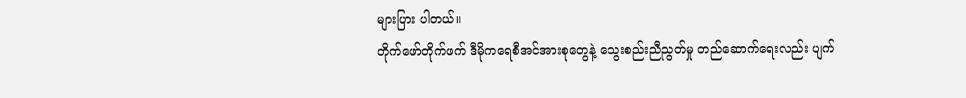များပြား ပါတယ်။
တိုက်ဖော်တိုက်ဖက် ဒီမိုကရေစီအင်အားစုတွေနဲ့ သွေးစည်းညီညွတ်မှု တည်ဆောက်ရေးလည်း ပျက်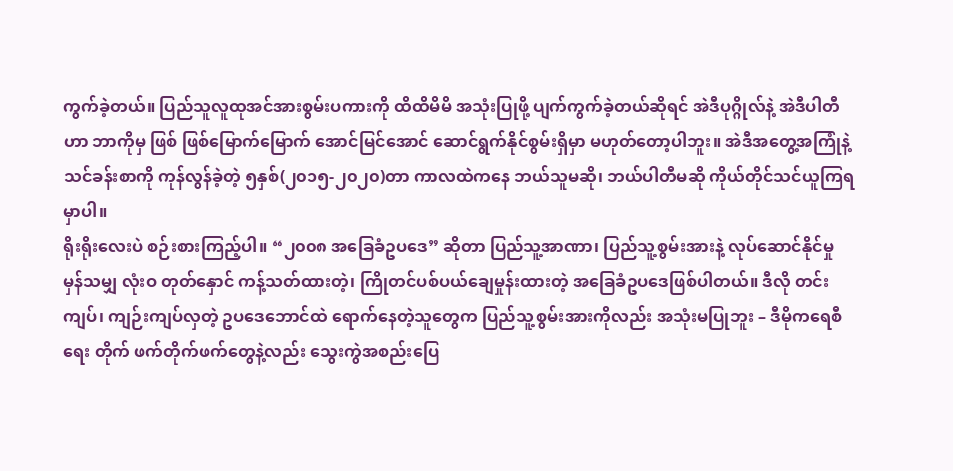ကွက်ခဲ့တယ်။ ပြည်သူလူထုအင်အားစွမ်းပကားကို ထိထိမိမိ အသုံးပြုဖို့ ပျက်ကွက်ခဲ့တယ်ဆိုရင် အဲဒီပုဂ္ဂိုလ်နဲ့ အဲဒီပါတီဟာ ဘာကိုမှ ဖြစ် ဖြစ်မြောက်မြောက် အောင်မြင်အောင် ဆောင်ရွက်နိုင်စွမ်းရှိမှာ မဟုတ်တော့ပါဘူး။ အဲဒီအတွေ့အကြုံနဲ့ သင်ခန်းစာကို ကုန်လွန်ခဲ့တဲ့ ၅နှစ်(၂၀၁၅-၂၀၂၀)တာ ကာလထဲကနေ ဘယ်သူမဆို၊ ဘယ်ပါတီမဆို ကိုယ်တိုင်သင်ယူကြရမှာပါ။
ရိုးရိုးလေးပဲ စဉ်းစားကြည့်ပါ။ “၂၀၀၈ အခြေခံဥပဒေ” ဆိုတာ ပြည်သူ့အာဏာ၊ ပြည်သူ့စွမ်းအားနဲ့ လုပ်ဆောင်နိုင်မှု မှန်သမျှ လုံးဝ တုတ်နှောင် ကန့်သတ်ထားတဲ့၊ ကြိုတင်ပစ်ပယ်ချေမှုန်းထားတဲ့ အခြေခံဥပဒေဖြစ်ပါတယ်။ ဒီလို တင်းကျပ်၊ ကျဉ်းကျပ်လှတဲ့ ဥပဒေဘောင်ထဲ ရောက်နေတဲ့သူတွေက ပြည်သူ့စွမ်းအားကိုလည်း အသုံးမပြုဘူး – ဒီမိုကရေစီရေး တိုက် ဖက်တိုက်ဖက်တွေနဲ့လည်း သွေးကွဲအစည်းပြေ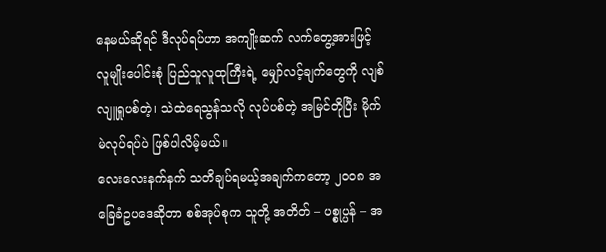နေမယ်ဆိုရင် ဒီလုပ်ရပ်ဟာ အကျိုးဆက် လက်တွေ့အားဖြင့် လူမျိုးပေါင်းစုံ ပြည်သူလူထုကြီးရဲ့ မျှော်လင့်ချက်တွေကို လျစ်လျူရှုပစ်တဲ့၊ သဲထဲရေသွန်သလို လုပ်ပစ်တဲ့ အမြင်တိုပြီး မိုက်မဲလုပ်ရပ်ပဲ ဖြစ်ပါလိမ့်မယ်။
လေးလေးနက်နက် သတိချပ်ရမယ့်အချက်ကတော့ ၂၀၀၈ အခြေခံဥပဒေဆိုတာ စစ်အုပ်စုက သူတို့ အတိတ် – ပစ္စုပ္ပန် – အ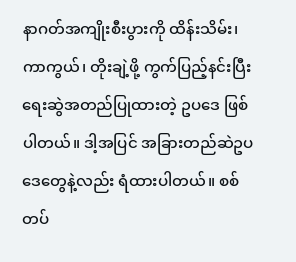နာဂတ်အကျိုးစီးပွားကို ထိန်းသိမ်း၊ ကာကွယ်၊ တိုးချဲ့ဖို့ ကွက်ပြည့်နင်းပြီး ရေးဆွဲအတည်ပြုထားတဲ့ ဥပဒေ ဖြစ် ပါတယ်။ ဒါ့အပြင် အခြားတည်ဆဲဥပဒေတွေနဲ့လည်း ရံထားပါတယ်။ စစ်တပ်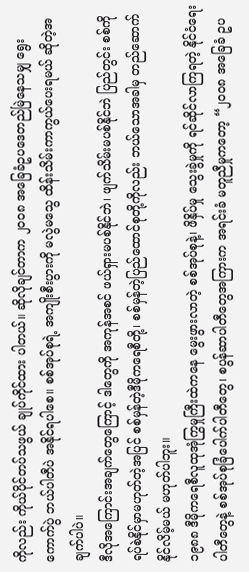ကိုလည်း ကိုယ်ပိုင်တပ်သဖွယ် ချုပ်ကိုင်ထား ပါတယ်။ ဆိုလိုချင်တာက ၂၀၀၈ အခြေခံဥပဒေတည်မြဲနေသမျှ ရွေးကောက်ပွဲ ဘယ်ပါတီပဲ အနိုင်ရပါစေ။ စစ်အုပ်စုရဲ့ အကျိုးစီးပွားကို မလွဲမသွေ ထိန်းသိမ်းကာကွယ်ပေးရမယ် ဆိုတဲ့အချက်ပါပဲ။
ဒီလိုအကြောင်းအချက်တွေကြောင့် ဒါတွေကို အကုန်အစင် ဖယ်ရှားမပစ်နိုင်ဘဲ၊ ဖျက်သိမ်းမပစ်နိုင်ဘဲ ပြည်တွင်း စစ်ကို ရပ်စဲနိုင်မှာမဟုတ်တဲ့အပြင် စစ်မှန်တဲ့ဒီမိုကရေစီတို့၊ စစ်မှန်တဲ့ပြည်ထောင်စုတို့ကိုလည်း ဘယ်သောအခါမှ တည်ဆောက်နိုင်လိမ့်မယ် မဟုတ်ပါဘူး။
၁၉၈၈ ဒီမိုကရေစီလူထုအုံကြွမှုကြီးထဲကနေ မွေးဖွားလာတဲ့ စစ်အုပ်စုနဲ့၊ ဖိနှိပ်မှု သွေးခွဲမှုကို ရင်ဆိုင်လာကြရတဲ့ နိုင်ငံရေးပါတီတွေနဲ့ စစ်အုပ်စုခြံပေါက်ပါတီတွေ၊ စပွန်ဆာပါတီတွေအကြားက အရင်းခံ မတူညီမှုကတော့ “၂၀၀၈ အခြေခံ ဥပ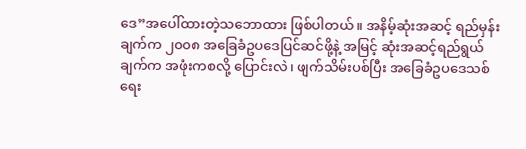ဒေ”အပေါ်ထားတဲ့သဘောထား ဖြစ်ပါတယ်။ အနိမ့်ဆုံးအဆင့် ရည်မှန်းချက်က ၂၀၀၈ အခြေခံဥပဒေပြင်ဆင်ဖို့နဲ့ အမြင့် ဆုံးအဆင့်ရည်ရွယ်ချက်က အဖုံးကစလို့ ပြောင်းလဲ၊ ဖျက်သိမ်းပစ်ပြီး အခြေခံဥပဒေသစ် ရေး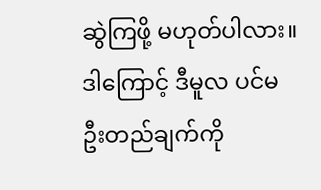ဆွဲကြဖို့ မဟုတ်ပါလား။
ဒါကြောင့် ဒီမူလ ပင်မဦးတည်ချက်ကို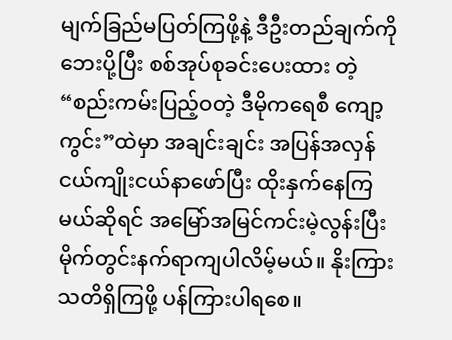မျက်ခြည်မပြတ်ကြဖို့နဲ့ ဒီဦးတည်ချက်ကို ဘေးပို့ပြီး စစ်အုပ်စုခင်းပေးထား တဲ့ “စည်းကမ်းပြည့်ဝတဲ့ ဒီမိုကရေစီ ကျော့ကွင်း”ထဲမှာ အချင်းချင်း အပြန်အလှန် ငယ်ကျိုးငယ်နာဖော်ပြီး ထိုးနှက်နေကြ မယ်ဆိုရင် အမြော်အမြင်ကင်းမဲ့လွန်းပြီး မိုက်တွင်းနက်ရာကျပါလိမ့်မယ်။ နိုးကြားသတိရှိကြဖို့ ပန်ကြားပါရစေ။